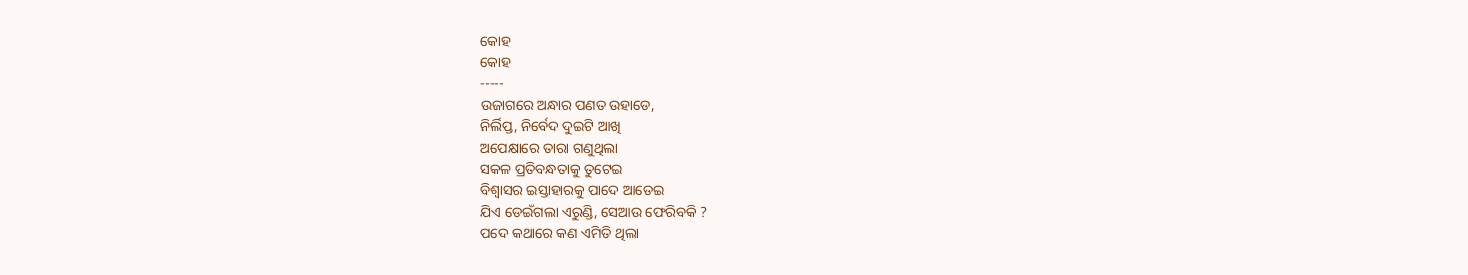କୋହ
କୋହ
-----
ଉଜାଗରେ ଅନ୍ଧାର ପଣତ ଉହାଡେ,
ନିର୍ଲିପ୍ତ, ନିର୍ବେଦ ଦୁଇଟି ଆଖି
ଅପେକ୍ଷାରେ ତାରା ଗଣୁଥିଲା
ସକଳ ପ୍ରତିବନ୍ଧତାକୁ ତୁଟେଇ
ବିଶ୍ବାସର ଇସ୍ତାହାରକୁ ପାଦେ ଆଡେଇ
ଯିଏ ଡେଇଁଗଲା ଏରୁଣ୍ଡି, ସେଆଉ ଫେରିବକି ?
ପଦେ କଥାରେ କଣ ଏମିତି ଥିଲା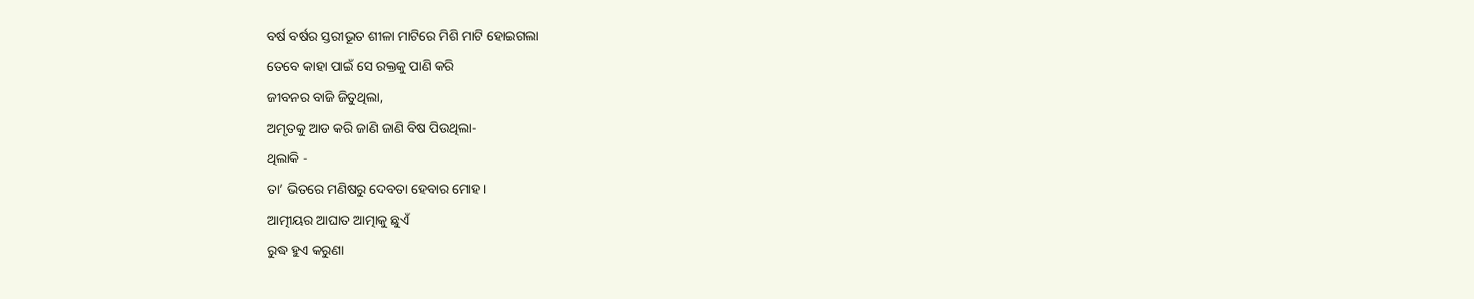ବର୍ଷ ବର୍ଷର ସ୍ତରୀଭୂତ ଶୀଳା ମାଟିରେ ମିଶି ମାଟି ହୋଇଗଲା
ତେବେ କାହା ପାଇଁ ସେ ରକ୍ତକୁ ପାଣି କରି
ଜୀବନର ବାଜି ଜିତୁଥିଲା,
ଅମୃତକୁ ଆଡ କରି ଜାଣି ଜାଣି ବିଷ ପିଉଥିଲା-
ଥିଲାକି -
ତା’ ଭିତରେ ମଣିଷରୁ ଦେବତା ହେବାର ମୋହ।
ଆତ୍ମୀୟର ଆଘାତ ଆତ୍ମାକୁ ଛୁଏଁ
ରୁଦ୍ଧ ହୁଏ କରୁଣା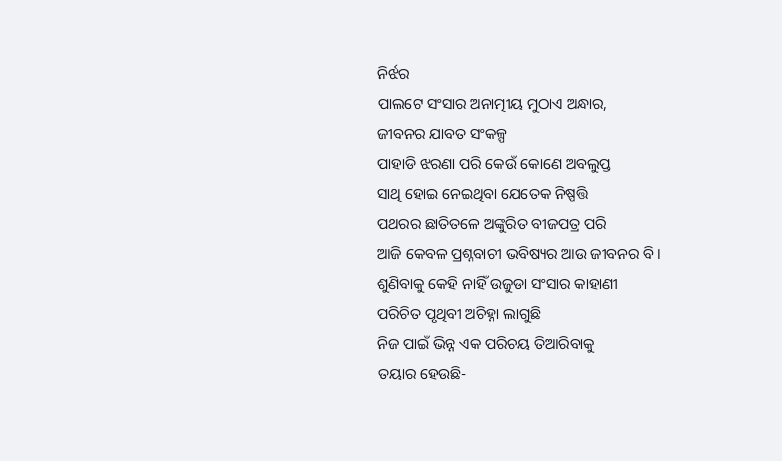ନିର୍ଝର
ପାଲଟେ ସଂସାର ଅନାତ୍ମୀୟ ମୁଠାଏ ଅନ୍ଧାର,
ଜୀବନର ଯାବତ ସଂକଳ୍ପ
ପାହାଡି ଝରଣା ପରି କେଉଁ କୋଣେ ଅବଲୁପ୍ତ
ସାଥି ହୋଇ ନେଇଥିବା ଯେତେକ ନିଷ୍ପତ୍ତି
ପଥରର ଛାତିତଳେ ଅଙ୍କୁରିତ ବୀଜପତ୍ର ପରି
ଆଜି କେବଳ ପ୍ରଶ୍ନବାଚୀ ଭବିଷ୍ୟର ଆଉ ଜୀବନର ବି ।
ଶୁଣିବାକୁ କେହି ନାହିଁ ଉଜୁଡା ସଂସାର କାହାଣୀ
ପରିଚିତ ପୃଥିବୀ ଅଚିହ୍ନା ଲାଗୁଛି
ନିଜ ପାଇଁ ଭିନ୍ନ ଏକ ପରିଚୟ ତିଆରିବାକୁ
ତୟାର ହେଉଛି-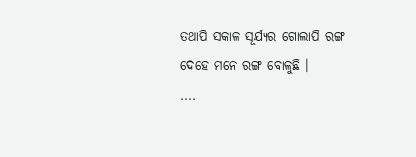ତଥାପି ସକାଳ ସୂର୍ଯ୍ୟର ଗୋଲାପି ରଙ୍ଗ
ଦେହେ ମନେ ରଙ୍ଗ ବୋଳୁଛି ।
....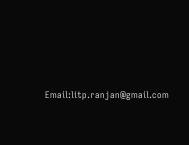Email:litp.ranjan@gmail.com